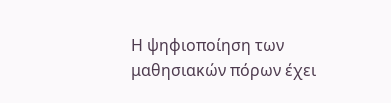Η ψηφιοποίηση των μαθησιακών πόρων έχει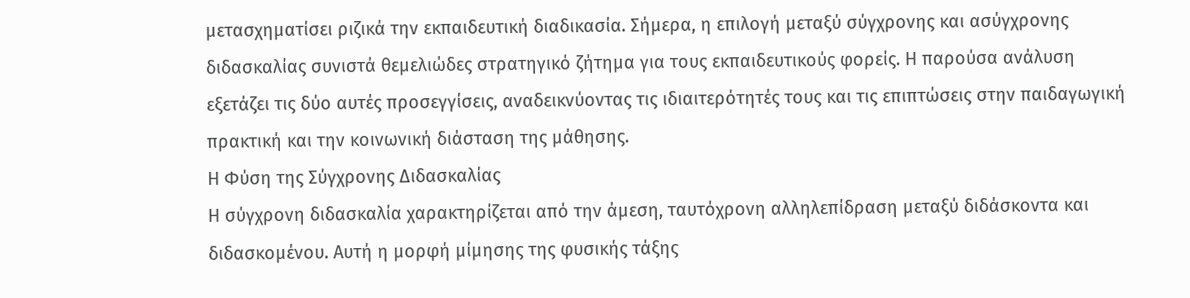μετασχηματίσει ριζικά την εκπαιδευτική διαδικασία. Σήμερα, η επιλογή μεταξύ σύγχρονης και ασύγχρονης διδασκαλίας συνιστά θεμελιώδες στρατηγικό ζήτημα για τους εκπαιδευτικούς φορείς. Η παρούσα ανάλυση εξετάζει τις δύο αυτές προσεγγίσεις, αναδεικνύοντας τις ιδιαιτερότητές τους και τις επιπτώσεις στην παιδαγωγική πρακτική και την κοινωνική διάσταση της μάθησης.
Η Φύση της Σύγχρονης Διδασκαλίας
Η σύγχρονη διδασκαλία χαρακτηρίζεται από την άμεση, ταυτόχρονη αλληλεπίδραση μεταξύ διδάσκοντα και διδασκομένου. Αυτή η μορφή μίμησης της φυσικής τάξης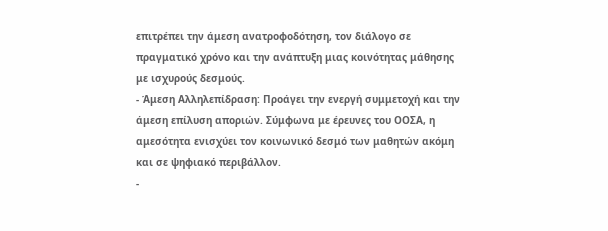επιτρέπει την άμεση ανατροφοδότηση, τον διάλογο σε πραγματικό χρόνο και την ανάπτυξη μιας κοινότητας μάθησης με ισχυρούς δεσμούς.
- Άμεση Αλληλεπίδραση: Προάγει την ενεργή συμμετοχή και την άμεση επίλυση αποριών. Σύμφωνα με έρευνες του ΟΟΣΑ, η αμεσότητα ενισχύει τον κοινωνικό δεσμό των μαθητών ακόμη και σε ψηφιακό περιβάλλον.
-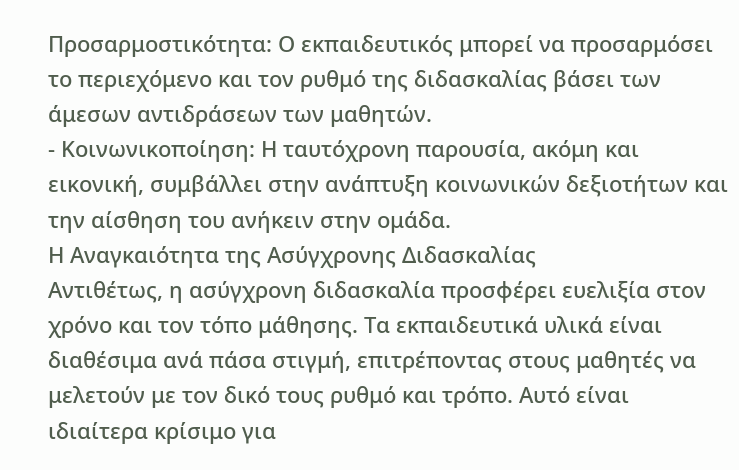Προσαρμοστικότητα: Ο εκπαιδευτικός μπορεί να προσαρμόσει το περιεχόμενο και τον ρυθμό της διδασκαλίας βάσει των άμεσων αντιδράσεων των μαθητών.
- Κοινωνικοποίηση: Η ταυτόχρονη παρουσία, ακόμη και εικονική, συμβάλλει στην ανάπτυξη κοινωνικών δεξιοτήτων και την αίσθηση του ανήκειν στην ομάδα.
Η Αναγκαιότητα της Ασύγχρονης Διδασκαλίας
Αντιθέτως, η ασύγχρονη διδασκαλία προσφέρει ευελιξία στον χρόνο και τον τόπο μάθησης. Τα εκπαιδευτικά υλικά είναι διαθέσιμα ανά πάσα στιγμή, επιτρέποντας στους μαθητές να μελετούν με τον δικό τους ρυθμό και τρόπο. Αυτό είναι ιδιαίτερα κρίσιμο για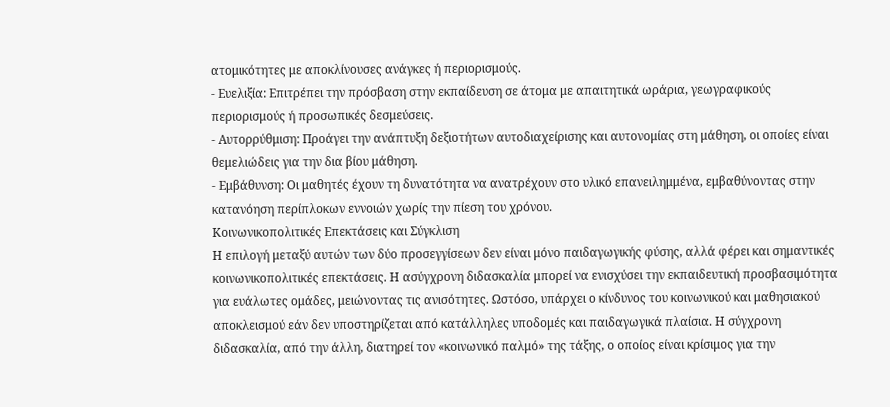ατομικότητες με αποκλίνουσες ανάγκες ή περιορισμούς.
- Ευελιξία: Επιτρέπει την πρόσβαση στην εκπαίδευση σε άτομα με απαιτητικά ωράρια, γεωγραφικούς περιορισμούς ή προσωπικές δεσμεύσεις.
- Αυτορρύθμιση: Προάγει την ανάπτυξη δεξιοτήτων αυτοδιαχείρισης και αυτονομίας στη μάθηση, οι οποίες είναι θεμελιώδεις για την δια βίου μάθηση.
- Εμβάθυνση: Οι μαθητές έχουν τη δυνατότητα να ανατρέχουν στο υλικό επανειλημμένα, εμβαθύνοντας στην κατανόηση περίπλοκων εννοιών χωρίς την πίεση του χρόνου.
Κοινωνικοπολιτικές Επεκτάσεις και Σύγκλιση
Η επιλογή μεταξύ αυτών των δύο προσεγγίσεων δεν είναι μόνο παιδαγωγικής φύσης, αλλά φέρει και σημαντικές κοινωνικοπολιτικές επεκτάσεις. Η ασύγχρονη διδασκαλία μπορεί να ενισχύσει την εκπαιδευτική προσβασιμότητα για ευάλωτες ομάδες, μειώνοντας τις ανισότητες. Ωστόσο, υπάρχει ο κίνδυνος του κοινωνικού και μαθησιακού αποκλεισμού εάν δεν υποστηρίζεται από κατάλληλες υποδομές και παιδαγωγικά πλαίσια. Η σύγχρονη διδασκαλία, από την άλλη, διατηρεί τον «κοινωνικό παλμό» της τάξης, ο οποίος είναι κρίσιμος για την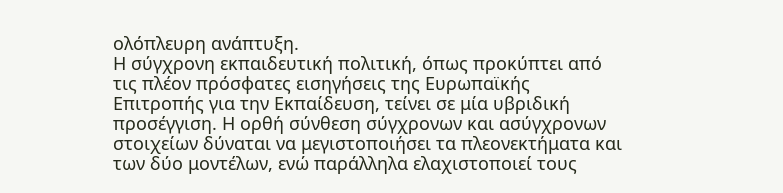ολόπλευρη ανάπτυξη.
Η σύγχρονη εκπαιδευτική πολιτική, όπως προκύπτει από τις πλέον πρόσφατες εισηγήσεις της Ευρωπαϊκής Επιτροπής για την Εκπαίδευση, τείνει σε μία υβριδική προσέγγιση. Η ορθή σύνθεση σύγχρονων και ασύγχρονων στοιχείων δύναται να μεγιστοποιήσει τα πλεονεκτήματα και των δύο μοντέλων, ενώ παράλληλα ελαχιστοποιεί τους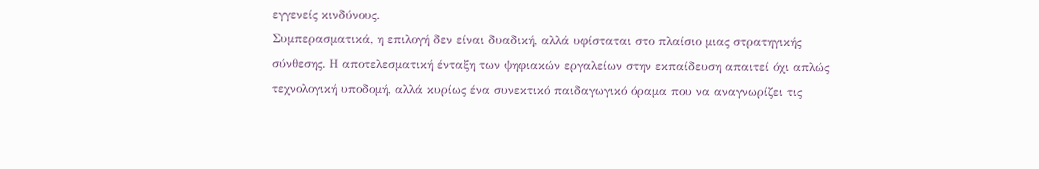εγγενείς κινδύνους.
Συμπερασματικά, η επιλογή δεν είναι δυαδική, αλλά υφίσταται στο πλαίσιο μιας στρατηγικής σύνθεσης. Η αποτελεσματική ένταξη των ψηφιακών εργαλείων στην εκπαίδευση απαιτεί όχι απλώς τεχνολογική υποδομή, αλλά κυρίως ένα συνεκτικό παιδαγωγικό όραμα που να αναγνωρίζει τις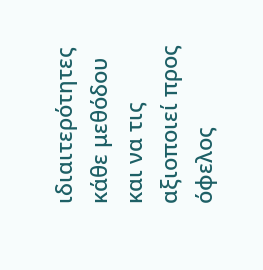ιδιαιτερότητες κάθε μεθόδου και να τις αξιοποιεί προς όφελος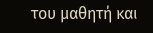του μαθητή και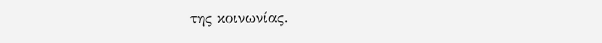της κοινωνίας.